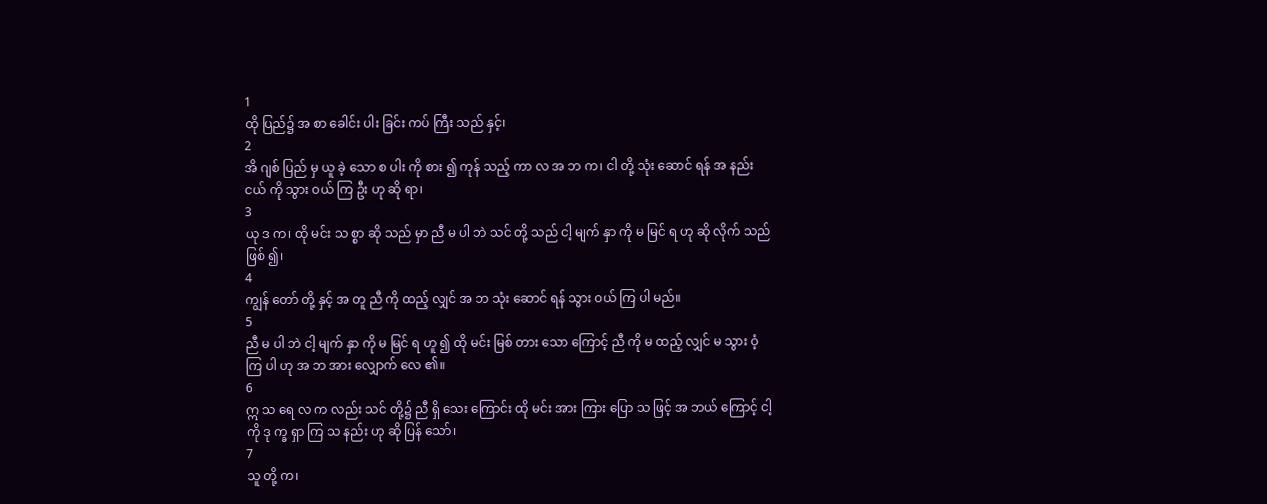1
ထို ပြည်၌ အ စာ ခေါင်း ပါး ခြင်း ကပ် ကြီး သည် နှင့်၊
2
အိ ဂျစ် ပြည် မှ ယူ ခဲ့ သော စ ပါး ကို စား ၍ ကုန် သည့် ကာ လ အ ဘ က၊ ငါ တို့ သုံး ဆောင် ရန် အ နည်း ငယ် ကို သွား ဝယ် ကြ ဦး ဟု ဆို ရာ၊
3
ယု ဒ က၊ ထို မင်း သ စ္စာ ဆို သည် မှာ ညီ မ ပါ ဘဲ သင် တို့ သည် ငါ့ မျက် နှာ ကို မ မြင် ရ ဟု ဆို လိုက် သည် ဖြစ် ၍၊
4
ကျွန် တော် တို့ နှင့် အ တူ ညီ ကို ထည့် လျှင် အ ဘ သုံး ဆောင် ရန် သွား ဝယ် ကြ ပါ မည်။
5
ညီ မ ပါ ဘဲ ငါ့ မျက် နှာ ကို မ မြင် ရ ဟူ ၍ ထို မင်း မြစ် တား သော ကြောင့် ညီ ကို မ ထည့် လျှင် မ သွား ဝံ့ ကြ ပါ ဟု အ ဘ အား လျှောက် လေ ၏။
6
ဣ သ ရေ လ က လည်း သင် တို့၌ ညီ ရှိ သေး ကြောင်း ထို မင်း အား ကြား ပြော သ ဖြင့် အ ဘယ် ကြောင့် ငါ့ ကို ဒု က္ခ ရှာ ကြ သ နည်း ဟု ဆို ပြန် သော်၊
7
သူ တို့ က၊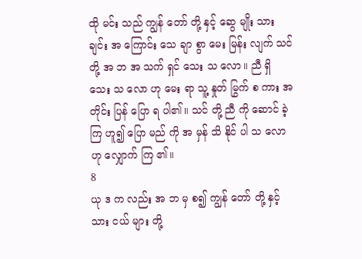ထို မင်း သည် ကျွန် တော် တို့ နှင့် ဆွေ မျိုး သား ချင်း အ ကြောင်း သေ ချာ စွာ မေး မြန်း လျက် သင် တို့ အ ဘ အ သက် ရှင် သေး သ လော။ ညီ ရှိ သေး သ လော ဟု မေး ရာ သူ့ နှုတ် မြွက် စ ကား အ တိုင်း ပြန် ပြော ရ ပါ၏။ သင် တို့ ညီ ကို ဆောင် ခဲ့ ကြ ဟူ၍ ပြော မည် ကို အ မှန် သိ နိုင် ပါ သ လော ဟု လျှောက် ကြ ၏။
8
ယု ဒ က လည်း အ ဘ မှ စ၍ ကျွန် တော် တို့ နှင့် သား ငယ် များ တို့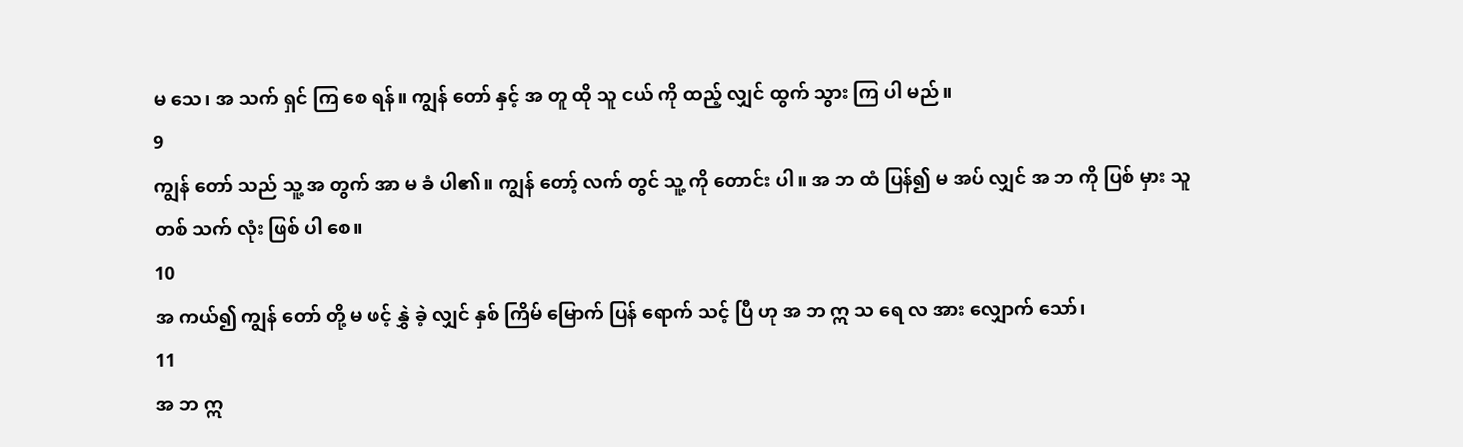မ သေ၊ အ သက် ရှင် ကြ စေ ရန်။ ကျွန် တော် နှင့် အ တူ ထို သူ ငယ် ကို ထည့် လျှင် ထွက် သွား ကြ ပါ မည်။
9
ကျွန် တော် သည် သူ့ အ တွက် အာ မ ခံ ပါ၏။ ကျွန် တော့် လက် တွင် သူ့ ကို တောင်း ပါ။ အ ဘ ထံ ပြန်၍ မ အပ် လျှင် အ ဘ ကို ပြစ် မှား သူ တစ် သက် လုံး ဖြစ် ပါ စေ။
10
အ ကယ်၍ ကျွန် တော် တို့ မ ဖင့် နွှဲ ခဲ့ လျှင် နှစ် ကြိမ် မြောက် ပြန် ရောက် သင့် ပြီ ဟု အ ဘ ဣ သ ရေ လ အား လျှောက် သော်၊
11
အ ဘ ဣ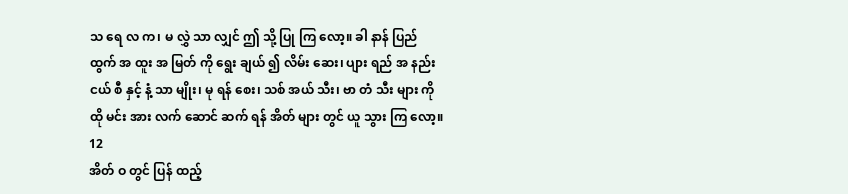သ ရေ လ က၊ မ လွှဲ သာ လျှင် ဤ သို့ ပြု ကြ လော့။ ခါ နာန် ပြည် ထွက် အ ထူး အ မြတ် ကို ရွေး ချယ် ၍ လိမ်း ဆေး၊ ပျား ရည် အ နည်း ငယ် စီ နှင့် နံ့ သာ မျိုး၊ မု ရန် စေး၊ သစ် အယ် သီး၊ ဗာ တံ သီး များ ကို ထို မင်း အား လက် ဆောင် ဆက် ရန် အိတ် များ တွင် ယူ သွား ကြ လော့။
12
အိတ် ဝ တွင် ပြန် ထည့်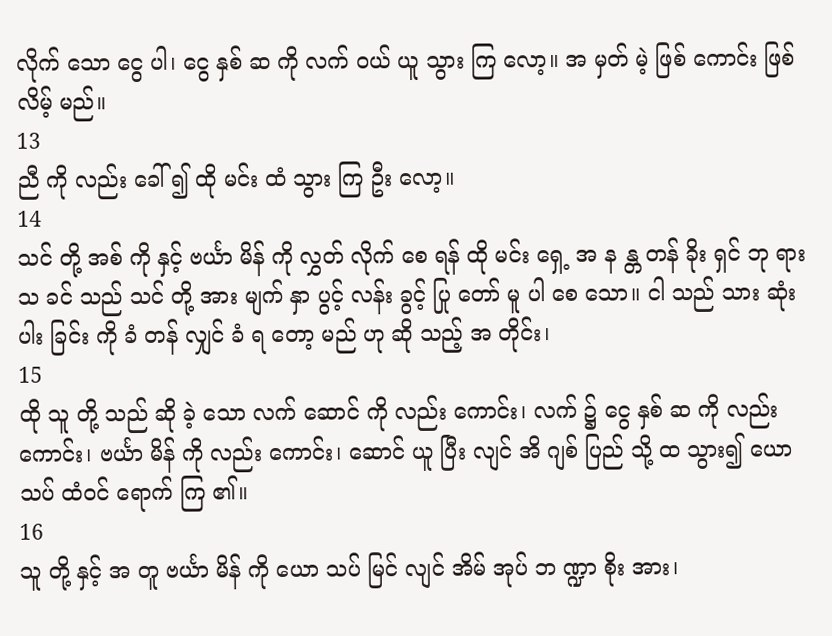လိုက် သော ငွေ ပါ၊ ငွေ နှစ် ဆ ကို လက် ဝယ် ယူ သွား ကြ လော့။ အ မှတ် မဲ့ ဖြစ် ကောင်း ဖြစ် လိမ့် မည်။
13
ညီ ကို လည်း ခေါ် ၍ ထို မင်း ထံ သွား ကြ ဦး လော့။
14
သင် တို့ အစ် ကို နှင့် ဗင်္ယာ မိန် ကို လွှတ် လိုက် စေ ရန် ထို မင်း ရှေ့ အ န န္တ တန် ခိုး ရှင် ဘု ရား သ ခင် သည် သင် တို့ အား မျက် နှာ ပွင့် လန်း ခွင့် ပြု တော် မူ ပါ စေ သော။ ငါ သည် သား ဆုံး ပါး ခြင်း ကို ခံ တန် လျှင် ခံ ရ တော့ မည် ဟု ဆို သည့် အ တိုင်း၊
15
ထို သူ တို့ သည် ဆို ခဲ့ သော လက် ဆောင် ကို လည်း ကောင်း၊ လက် ၌ ငွေ နှစ် ဆ ကို လည်း ကောင်း၊ ဗင်္ယာ မိန် ကို လည်း ကောင်း၊ ဆောင် ယူ ပြီး လျင် အိ ဂျစ် ပြည် သို့ ထ သွား၍ ယော သပ် ထံ၀င် ရောက် ကြ ၏။
16
သူ တို့ နှင့် အ တူ ဗင်္ယာ မိန် ကို ယော သပ် မြင် လျင် အိမ် အုပ် ဘ ဏ္ဍာ စိုး အား၊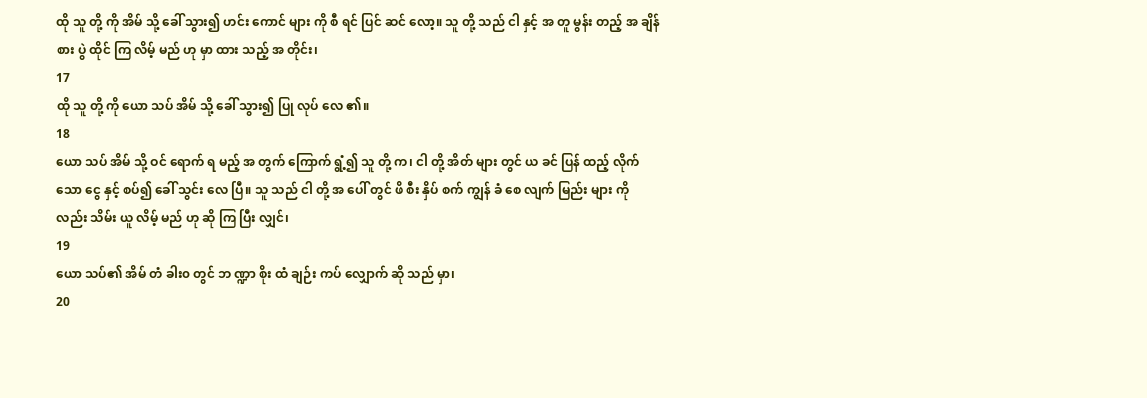ထို သူ တို့ ကို အိမ် သို့ ခေါ် သွား၍ ဟင်း ကောင် များ ကို စီ ရင် ပြင် ဆင် လော့။ သူ တို့ သည် ငါ နှင့် အ တူ မွန်း တည့် အ ချိန် စား ပွဲ ထိုင် ကြ လိမ့် မည် ဟု မှာ ထား သည့် အ တိုင်း၊
17
ထို သူ တို့ ကို ယော သပ် အိမ် သို့ ခေါ် သွား၍ ပြု လုပ် လေ ၏။
18
ယော သပ် အိမ် သို့ ဝင် ရောက် ရ မည့် အ တွက် ကြောက် ရွံ့၍ သူ တို့ က၊ ငါ တို့ အိတ် များ တွင် ယ ခင် ပြန် ထည့် လိုက် သော ငွေ နှင့် စပ်၍ ခေါ် သွင်း လေ ပြီ။ သူ သည် ငါ တို့ အ ပေါ် တွင် ဖိ စီး နှိပ် စက် ကျွန် ခံ စေ လျက် မြည်း များ ကို လည်း သိမ်း ယူ လိမ့် မည် ဟု ဆို ကြ ပြီး လျှင်၊
19
ယော သပ်၏ အိမ် တံ ခါး၀ တွင် ဘ ဏ္ဍာ စိုး ထံ ချဉ်း ကပ် လျှောက် ဆို သည် မှာ၊
20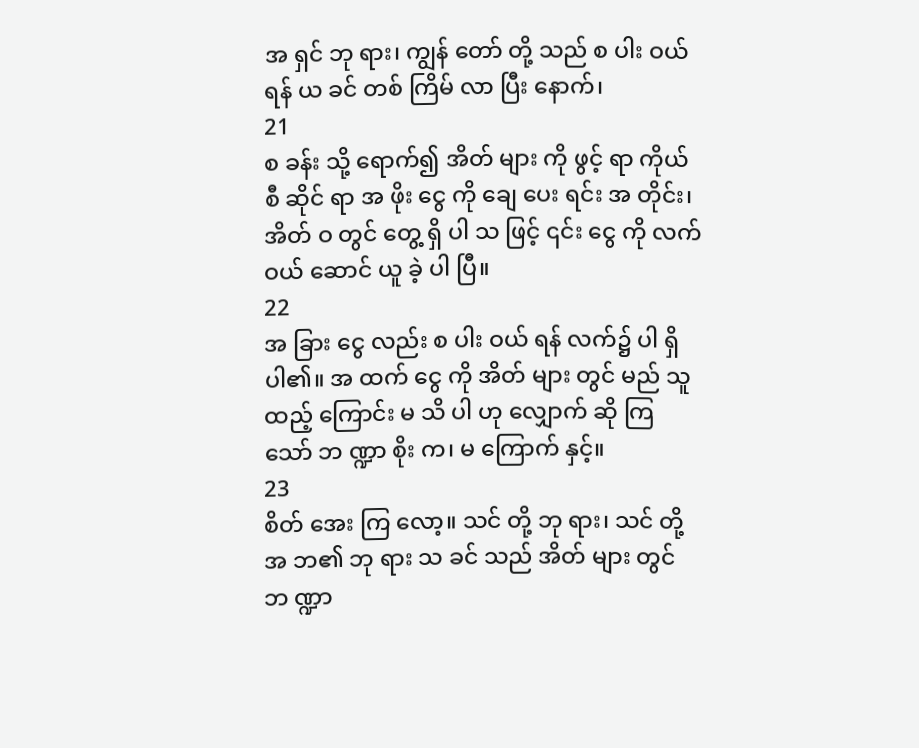အ ရှင် ဘု ရား၊ ကျွန် တော် တို့ သည် စ ပါး ဝယ် ရန် ယ ခင် တစ် ကြိမ် လာ ပြီး နောက်၊
21
စ ခန်း သို့ ရောက်၍ အိတ် များ ကို ဖွင့် ရာ ကိုယ် စီ ဆိုင် ရာ အ ဖိုး ငွေ ကို ချေ ပေး ရင်း အ တိုင်း၊ အိတ် ဝ တွင် တွေ့ ရှိ ပါ သ ဖြင့် ၎င်း ငွေ ကို လက် ဝယ် ဆောင် ယူ ခဲ့ ပါ ပြီ။
22
အ ခြား ငွေ လည်း စ ပါး ဝယ် ရန် လက်၌ ပါ ရှိ ပါ၏။ အ ထက် ငွေ ကို အိတ် များ တွင် မည် သူ ထည့် ကြောင်း မ သိ ပါ ဟု လျှောက် ဆို ကြ သော် ဘ ဏ္ဍာ စိုး က၊ မ ကြောက် နှင့်။
23
စိတ် အေး ကြ လော့။ သင် တို့ ဘု ရား၊ သင် တို့ အ ဘ၏ ဘု ရား သ ခင် သည် အိတ် များ တွင် ဘ ဏ္ဍာ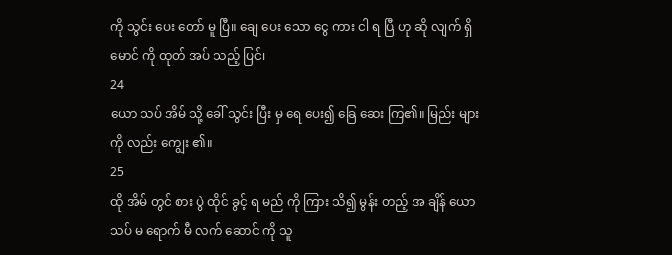ကို သွင်း ပေး တော် မူ ပြီ။ ချေ ပေး သော ငွေ ကား ငါ ရ ပြီ ဟု ဆို လျက် ရှိ မောင် ကို ထုတ် အပ် သည့် ပြင်၊
24
ယော သပ် အိမ် သို့ ခေါ် သွင်း ပြီး မှ ရေ ပေး၍ ခြေ ဆေး ကြ၏။ မြည်း များ ကို လည်း ကျွေး ၏။
25
ထို အိမ် တွင် စား ပွဲ ထိုင် ခွင့် ရ မည် ကို ကြား သိ၍ မွန်း တည့် အ ချိန် ယော သပ် မ ရောက် မီ လက် ဆောင် ကို သူ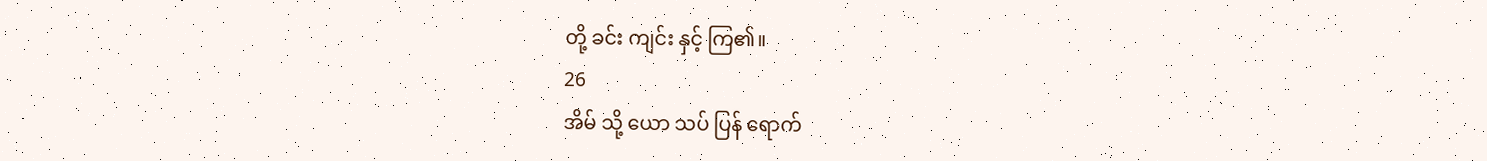တို့ ခင်း ကျင်း နှင့် ကြ၏။
26
အိမ် သို့ ယော သပ် ပြန် ရောက်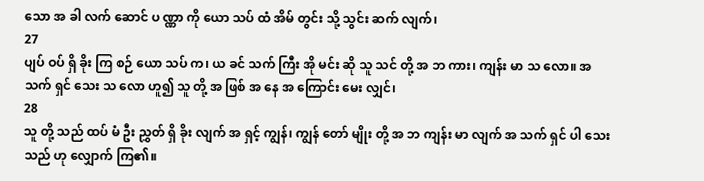သော အ ခါ လက် ဆောင် ပ ဏ္ဏာ ကို ယော သပ် ထံ အိမ် တွင်း သို့ သွင်း ဆက် လျက်၊
27
ပျပ် ဝပ် ရှိ ခိုး ကြ စဉ် ယော သပ် က၊ ယ ခင် သက် ကြီး အို မင်း ဆို သူ သင် တို့ အ ဘ ကား၊ ကျန်း မာ သ လော။ အ သက် ရှင် သေး သ လော ဟူ၍ သူ တို့ အ ဖြစ် အ နေ အ ကြောင်း မေး လျှင်၊
28
သူ တို့ သည် ထပ် မံ ဦး ညွှတ် ရှိ ခိုး လျက် အ ရှင့် ကျွန်၊ ကျွန် တော် မျိုး တို့ အ ဘ ကျန်း မာ လျက် အ သက် ရှင် ပါ သေး သည် ဟု လျှောက် ကြ၏။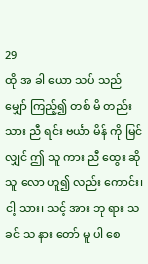29
ထို အ ခါ ယော သပ် သည် မျှော် ကြည့်၍ တစ် မိ တည်း သား ညီ ရင်း ဗင်္ယာ မိန် ကို မြင် လျှင် ဤ သူ ကား ညီ ထွေး ဆို သူ လော ဟူ၍ လည်း ကောင်း၊ ငါ့ သား၊ သင့် အား ဘု ရား သ ခင် သ နား တော် မူ ပါ စေ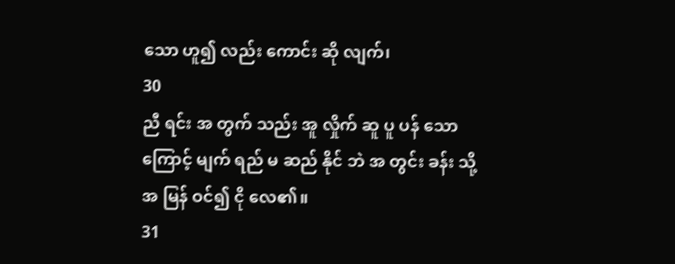သော ဟူ၍ လည်း ကောင်း ဆို လျက်၊
30
ညီ ရင်း အ တွက် သည်း အူ လှိုက် ဆူ ပူ ပန် သော ကြောင့် မျက် ရည် မ ဆည် နိုင် ဘဲ အ တွင်း ခန်း သို့ အ မြန် ဝင်၍ ငို လေ၏။
31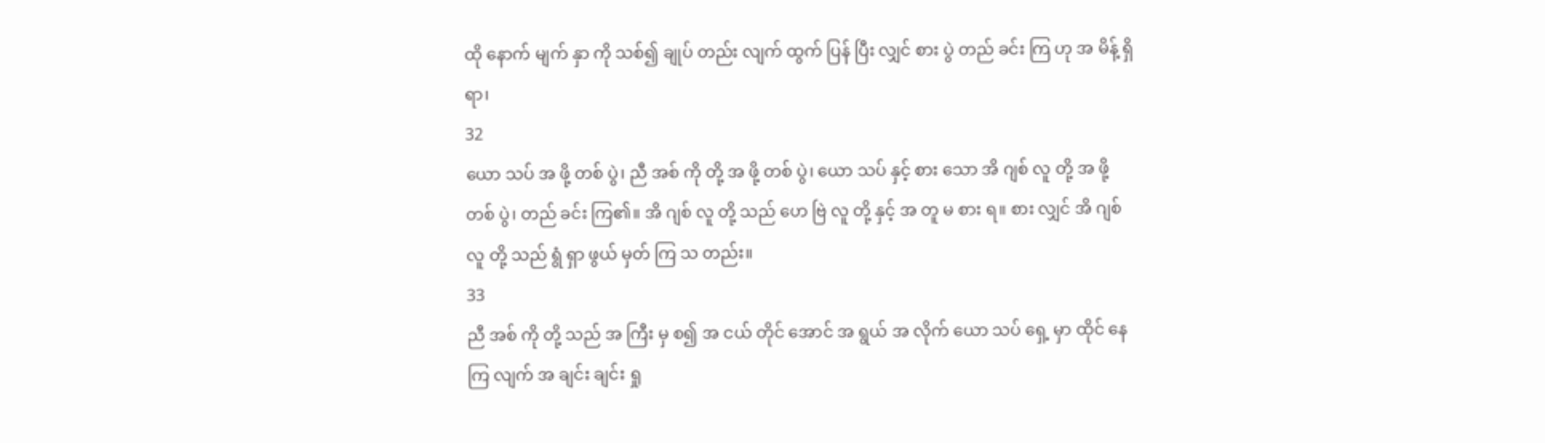ထို နောက် မျက် နှာ ကို သစ်၍ ချုပ် တည်း လျက် ထွက် ပြန် ပြီး လျှင် စား ပွဲ တည် ခင်း ကြ ဟု အ မိန့် ရှိ ရာ၊
32
ယော သပ် အ ဖို့ တစ် ပွဲ၊ ညီ အစ် ကို တို့ အ ဖို့ တစ် ပွဲ၊ ယော သပ် နှင့် စား သော အိ ဂျစ် လူ တို့ အ ဖို့ တစ် ပွဲ၊ တည် ခင်း ကြ၏။ အိ ဂျစ် လူ တို့ သည် ဟေ ဗြဲ လူ တို့ နှင့် အ တူ မ စား ရ။ စား လျှင် အိ ဂျစ် လူ တို့ သည် ရွံ ရှာ ဖွယ် မှတ် ကြ သ တည်း။
33
ညီ အစ် ကို တို့ သည် အ ကြီး မှ စ၍ အ ငယ် တိုင် အောင် အ ရွယ် အ လိုက် ယော သပ် ရှေ့ မှာ ထိုင် နေ ကြ လျက် အ ချင်း ချင်း ရှု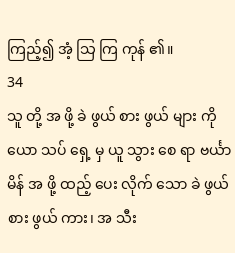ကြည့်၍ အံ့ သြ ကြ ကုန် ၏။
34
သူ တို့ အ ဖို့ ခဲ ဖွယ် စား ဖွယ် များ ကို ယော သပ် ရှေ့ မှ ယူ သွား စေ ရာ ဗင်္ယာ မိန် အ ဖို့ ထည့် ပေး လိုက် သော ခဲ ဖွယ် စား ဖွယ် ကား၊ အ သီး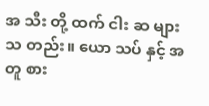အ သီး တို့ ထက် ငါး ဆ များ သ တည်း။ ယော သပ် နှင့် အ တူ စား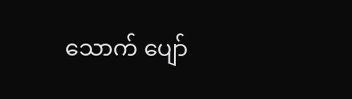သောက် ပျော်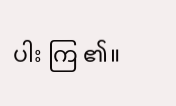ပါး ကြ ၏။